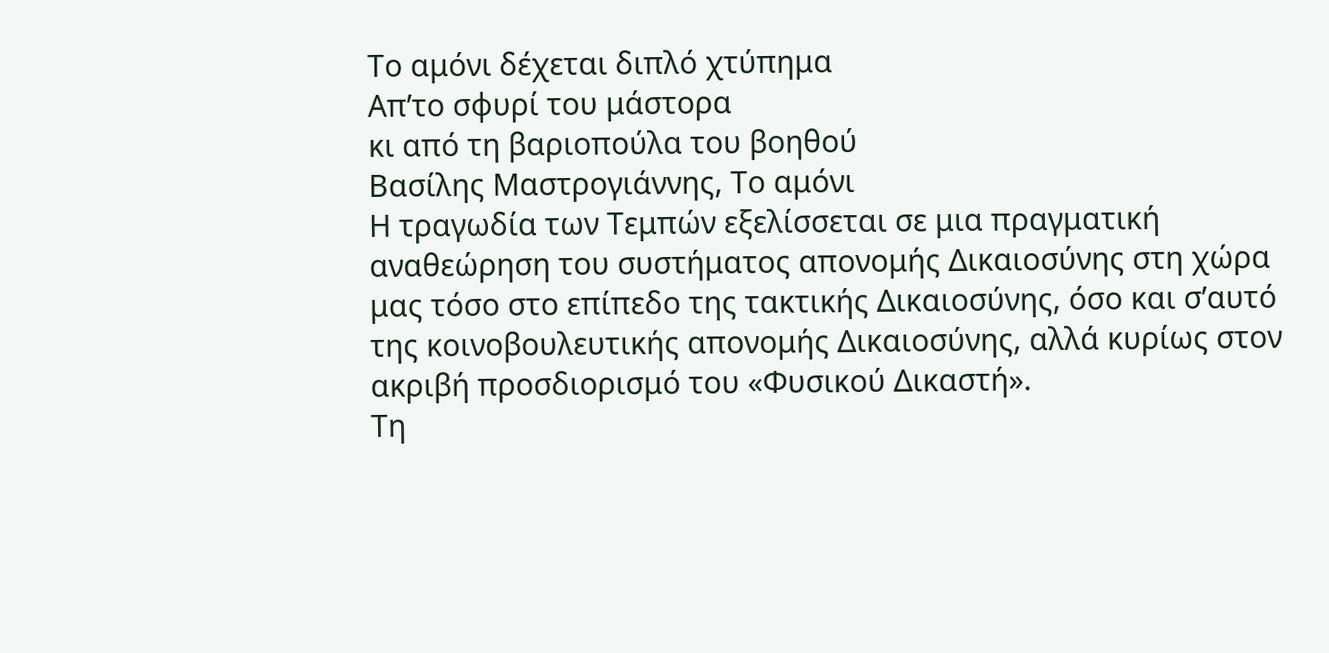Το αμόνι δέχεται διπλό χτύπημα
Απ’το σφυρί του μάστορα
κι από τη βαριοπούλα του βοηθού
Βασίλης Μαστρογιάννης, Το αμόνι
Η τραγωδία των Τεμπών εξελίσσεται σε μια πραγματική αναθεώρηση του συστήματος απονομής Δικαιοσύνης στη χώρα μας τόσο στο επίπεδο της τακτικής Δικαιοσύνης, όσο και σ’αυτό της κοινοβουλευτικής απονομής Δικαιοσύνης, αλλά κυρίως στον ακριβή προσδιορισμό του «Φυσικού Δικαστή».
Τη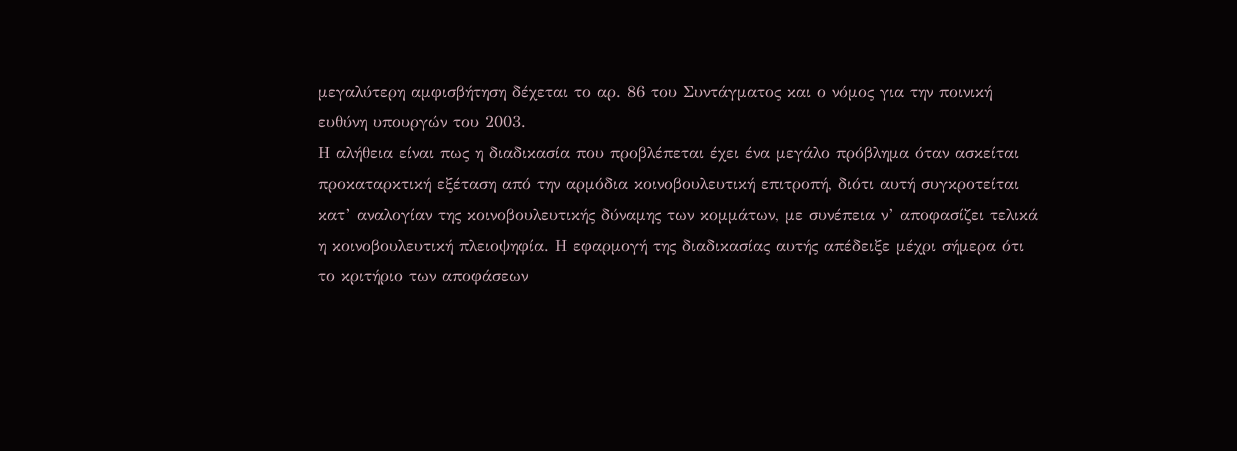μεγαλύτερη αμφισβήτηση δέχεται το αρ. 86 του Συντάγματος και ο νόμος για την ποινική ευθύνη υπουργών του 2003.
Η αλήθεια είναι πως η διαδικασία που προβλέπεται έχει ένα μεγάλο πρόβλημα όταν ασκείται προκαταρκτική εξέταση από την αρμόδια κοινοβουλευτική επιτροπή, διότι αυτή συγκροτείται κατ’ αναλογίαν της κοινοβουλευτικής δύναμης των κομμάτων, με συνέπεια ν’ αποφασίζει τελικά η κοινοβουλευτική πλειοψηφία. Η εφαρμογή της διαδικασίας αυτής απέδειξε μέχρι σήμερα ότι το κριτήριο των αποφάσεων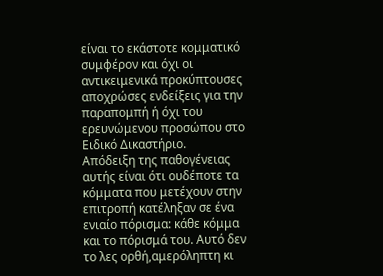είναι το εκάστοτε κομματικό συμφέρον και όχι οι αντικειμενικά προκύπτουσες αποχρώσες ενδείξεις για την παραπομπή ή όχι του ερευνώμενου προσώπου στο Ειδικό Δικαστήριο.
Απόδειξη της παθογένειας αυτής είναι ότι ουδέποτε τα κόμματα που μετέχουν στην επιτροπή κατέληξαν σε ένα ενιαίο πόρισμα: κάθε κόμμα και το πόρισμά του. Αυτό δεν το λες ορθή,αμερόληπτη κι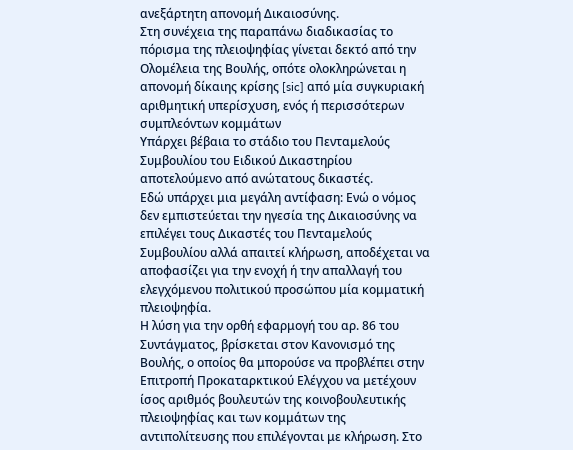ανεξάρτητη απονομή Δικαιοσύνης.
Στη συνέχεια της παραπάνω διαδικασίας το πόρισμα της πλειοψηφίας γίνεται δεκτό από την Ολομέλεια της Βουλής, οπότε ολοκληρώνεται η απονομή δίκαιης κρίσης [sic] από μία συγκυριακή αριθμητική υπερίσχυση, ενός ή περισσότερων συμπλεόντων κομμάτων
Υπάρχει βέβαια το στάδιο του Πενταμελούς Συμβουλίου του Ειδικού Δικαστηρίου αποτελούμενο από ανώτατους δικαστές.
Εδώ υπάρχει μια μεγάλη αντίφαση: Ενώ ο νόμος δεν εμπιστεύεται την ηγεσία της Δικαιοσύνης να επιλέγει τους Δικαστές του Πενταμελούς Συμβουλίου αλλά απαιτεί κλήρωση, αποδέχεται να αποφασίζει για την ενοχή ή την απαλλαγή του ελεγχόμενου πολιτικού προσώπου μία κομματική πλειοψηφία.
Η λύση για την ορθή εφαρμογή του αρ. 86 του Συντάγματος, βρίσκεται στον Κανονισμό της Βουλής, ο οποίος θα μπορούσε να προβλέπει στην Επιτροπή Προκαταρκτικού Ελέγχου να μετέχουν ίσος αριθμός βουλευτών της κοινοβουλευτικής πλειοψηφίας και των κομμάτων της αντιπολίτευσης που επιλέγονται με κλήρωση. Στο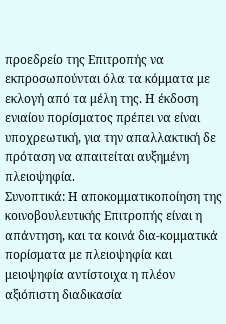προεδρείο της Επιτροπής να εκπροσωπούνται όλα τα κόμματα με εκλογή από τα μέλη της. Η έκδοση ενιαίου πορίσματος πρέπει να είναι υποχρεωτική, για την απαλλακτική δε πρόταση να απαιτείται αυξημένη πλειοψηφία.
Συνοπτικά: Η αποκομματικοποίηση της κοινοβουλευτικής Επιτροπής είναι η απάντηση, και τα κοινά δια-κομματικά πορίσματα με πλειοψηφία και μειοψηφία αντίστοιχα η πλέον αξιόπιστη διαδικασία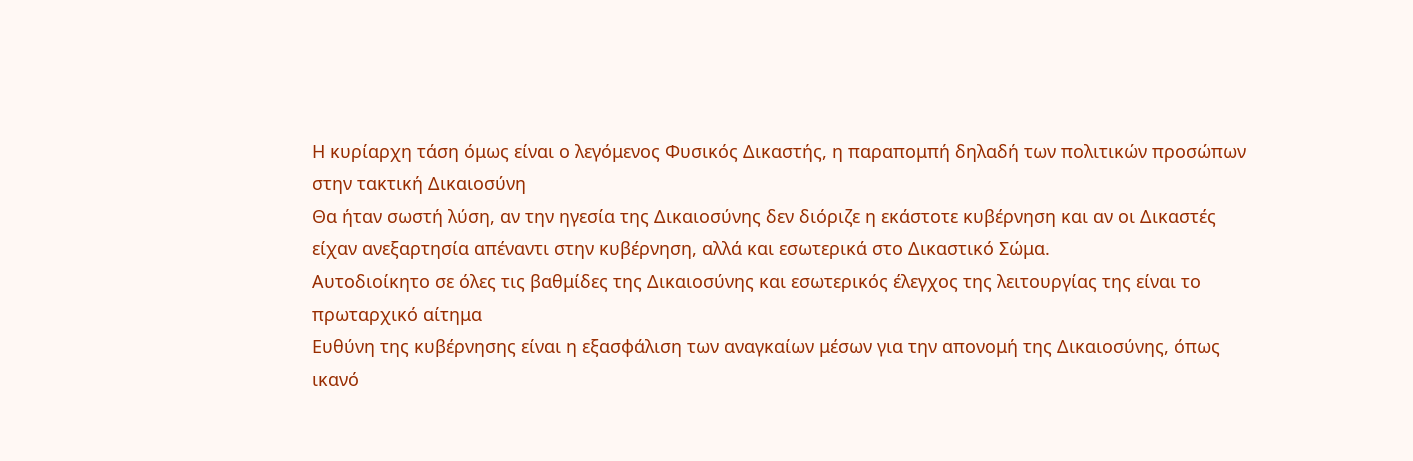Η κυρίαρχη τάση όμως είναι ο λεγόμενος Φυσικός Δικαστής, η παραπομπή δηλαδή των πολιτικών προσώπων στην τακτική Δικαιοσύνη
Θα ήταν σωστή λύση, αν την ηγεσία της Δικαιοσύνης δεν διόριζε η εκάστοτε κυβέρνηση και αν οι Δικαστές είχαν ανεξαρτησία απέναντι στην κυβέρνηση, αλλά και εσωτερικά στο Δικαστικό Σώμα.
Αυτοδιοίκητο σε όλες τις βαθμίδες της Δικαιοσύνης και εσωτερικός έλεγχος της λειτουργίας της είναι το πρωταρχικό αίτημα
Ευθύνη της κυβέρνησης είναι η εξασφάλιση των αναγκαίων μέσων για την απονομή της Δικαιοσύνης, όπως ικανό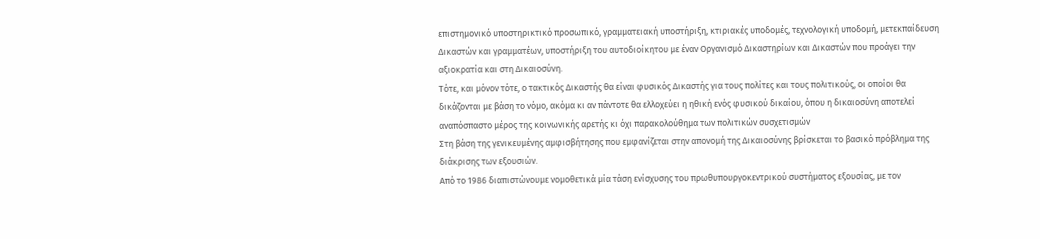επιστημονικό υποστηρικτικό προσωπικό, γραμματειακή υποστήριξη, κτιριακές υποδομές, τεχνολογική υποδομή, μετεκπαίδευση Δικαστών και γραμματέων, υποστήριξη του αυτοδιοίκητου με έναν Οργανισμό Δικαστηρίων και Δικαστών που προάγει την αξιοκρατία και στη Δικαιοσύνη.
Τότε, και μόνον τότε, ο τακτικός Δικαστής θα είναι φυσικός Δικαστής για τους πολίτες και τους πολιτικούς, οι οποίοι θα δικάζονται με βάση το νόμο, ακόμα κι αν πάντοτε θα ελλοχεύει η ηθική ενός φυσικού δικαίου, όπου η δικαιοσύνη αποτελεί αναπόσπαστο μέρος της κοινωνικής αρετής κι όχι παρακολούθημα των πολιτικών συσχετισμών
Στη βάση της γενικευμένης αμφισβήτησης που εμφανίζεται στην απονομή της Δικαιοσύνης βρίσκεται το βασικό πρόβλημα της διάκρισης των εξουσιών.
Από το 1986 διαπιστώνουμε νομοθετικά μία τάση ενίσχυσης του πρωθυπουργοκεντρικού συστήματος εξουσίας, με τον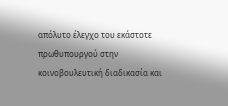απόλυτο έλεγχο του εκάστοτε πρωθυπουργού στην κοινοβουλευτική διαδικασία και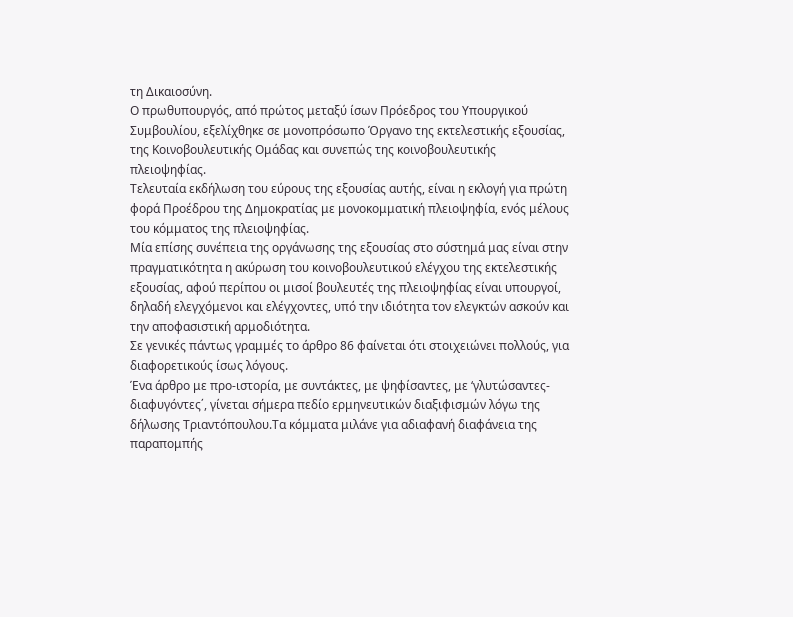τη Δικαιοσύνη.
Ο πρωθυπουργός, από πρώτος μεταξύ ίσων Πρόεδρος του Υπουργικού Συμβουλίου, εξελίχθηκε σε μονοπρόσωπο Όργανο της εκτελεστικής εξουσίας, της Κοινοβουλευτικής Ομάδας και συνεπώς της κοινοβουλευτικής πλειοψηφίας.
Τελευταία εκδήλωση του εύρους της εξουσίας αυτής, είναι η εκλογή για πρώτη φορά Προέδρου της Δημοκρατίας με μονοκομματική πλειοψηφία, ενός μέλους του κόμματος της πλειοψηφίας.
Μία επίσης συνέπεια της οργάνωσης της εξουσίας στο σύστημά μας είναι στην πραγματικότητα η ακύρωση του κοινοβουλευτικού ελέγχου της εκτελεστικής εξουσίας, αφού περίπου οι μισοί βουλευτές της πλειοψηφίας είναι υπουργοί, δηλαδή ελεγχόμενοι και ελέγχοντες, υπό την ιδιότητα τον ελεγκτών ασκούν και την αποφασιστική αρμοδιότητα.
Σε γενικές πάντως γραμμές το άρθρο 86 φαίνεται ότι στοιχειώνει πολλούς, για διαφορετικούς ίσως λόγους.
Ένα άρθρο με προ-ιστορία, με συντάκτες, με ψηφίσαντες, με ‘γλυτώσαντες-διαφυγόντες΄, γίνεται σήμερα πεδίο ερμηνευτικών διαξιφισμών λόγω της δήλωσης Τριαντόπουλου.Τα κόμματα μιλάνε για αδιαφανή διαφάνεια της παραπομπής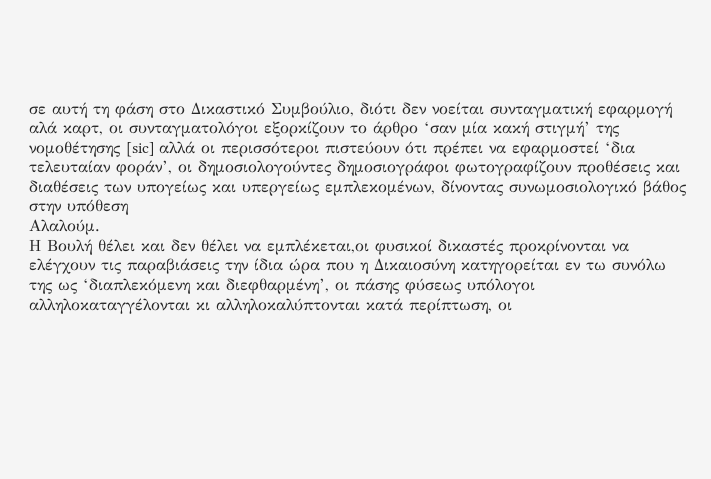σε αυτή τη φάση στο Δικαστικό Συμβούλιο, διότι δεν νοείται συνταγματική εφαρμογή αλά καρτ, οι συνταγματολόγοι εξορκίζουν το άρθρο ‘σαν μία κακή στιγμή’ της νομοθέτησης [sic] αλλά οι περισσότεροι πιστεύουν ότι πρέπει να εφαρμοστεί ‘δια τελευταίαν φοράν’, οι δημοσιολογούντες δημοσιογράφοι φωτογραφίζουν προθέσεις και διαθέσεις των υπογείως και υπεργείως εμπλεκομένων, δίνοντας συνωμοσιολογικό βάθος στην υπόθεση
Αλαλούμ.
Η Βουλή θέλει και δεν θέλει να εμπλέκεται,οι φυσικοί δικαστές προκρίνονται να ελέγχουν τις παραβιάσεις την ίδια ώρα που η Δικαιοσύνη κατηγορείται εν τω συνόλω της ως ‘διαπλεκόμενη και διεφθαρμένη’, οι πάσης φύσεως υπόλογοι αλληλοκαταγγέλονται κι αλληλοκαλύπτονται κατά περίπτωση, οι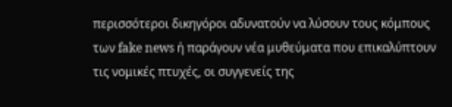περισσότεροι δικηγόροι αδυνατούν να λύσουν τους κόμπους των fake news ή παράγουν νέα μυθεύματα που επικαλύπτουν τις νομικές πτυχές, οι συγγενείς της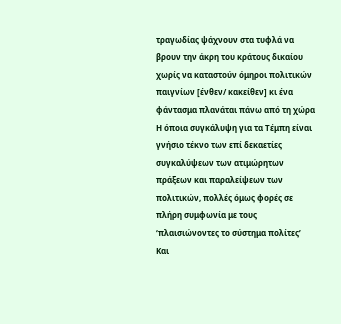τραγωδίας ψάχνουν στα τυφλά να βρουν την άκρη του κράτους δικαίου χωρίς να καταστούν όμηροι πολιτικών παιγνίων [ένθεν/ κακείθεν] κι ένα φάντασμα πλανάται πάνω από τη χώρα
Η όποια συγκάλυψη για τα Τέμπη είναι γνήσιο τέκνο των επί δεκαετίες συγκαλύψεων των ατιμώρητων πράξεων και παραλείψεων των πολιτικών, πολλές όμως φορές σε πλήρη συμφωνία με τους ‘πλαισιώνοντες το σύστημα πολίτες’
Και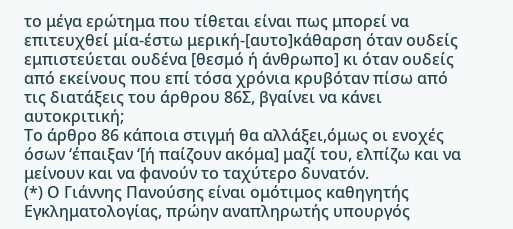το μέγα ερώτημα που τίθεται είναι πως μπορεί να επιτευχθεί μία-έστω μερική-[αυτο]κάθαρση όταν ουδείς εμπιστεύεται ουδένα [θεσμό ή άνθρωπο] κι όταν ουδείς από εκείνους που επί τόσα χρόνια κρυβόταν πίσω από τις διατάξεις του άρθρου 86Σ, βγαίνει να κάνει αυτοκριτική;
Το άρθρο 86 κάποια στιγμή θα αλλάξει,όμως οι ενοχές όσων ‘έπαιξαν ‘[ή παίζουν ακόμα] μαζί του, ελπίζω και να μείνουν και να φανούν το ταχύτερο δυνατόν.
(*) Ο Γιάννης Πανούσης είναι ομότιμος καθηγητής Εγκληματολογίας, πρώην αναπληρωτής υπουργός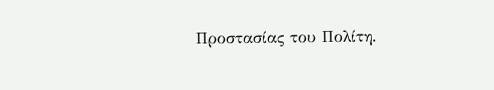Προστασίας του Πολίτη.